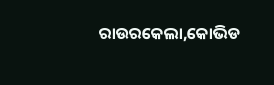ରାଉରକେଲା,କୋଭିଡ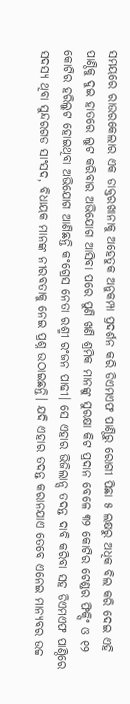ସମୟରେ ରାଉରକେଲାର ଏକ ଡାକ୍ତରଖାନାକୁ ଅହେତୁକ ଅନୁକମ୍ପା ପ୍ରଦର୍ଶନ କରି ଡିଏମଏଫ ପାଣ୍ଠିରୁ ରୋଗୀ ପିଛା ୫ ଲକ୍ଷରୁ ଅଧିକ ବିଲ କରି ଦେଇ ଏହି ପାଣ୍ଠିକୁ ଦୁଇ ହାତରେ ଲୁଟ କରିବାର ଅଭିଯୋଗ ଆସିବା ପରେ ପୁଣି ଖଣି ଶ୍ରମିକ ମାନଙ୍କୁ ସୁରକ୍ଷା କିଟ ପ୍ରଦାନ ବେଳେ ୩୨ କୋଟିର ଟେଣ୍ଡର ଫିକ୍ସିଂ ଓ ୧୨ କୋଟିର ହରିଲୁଟ ହୋଇଥିବା ଅଭିଯୋଗ ଆଣିଛନ୍ତି କଂଗ୍ରେସ ନେତା ରଶ୍ମୀ ରଂଜନ ପାଢୀ। ସେ ଏହାର ଭିଜିଲାନ୍ସ ତଦନ୍ତ ଦାବି କରିବା ସହ ଡିଏମଏଫ ପାଣ୍ଠିରେ ସଦସ୍ୟ ଥିବା ସୁନ୍ଦରଗଡ ସାଂସଦ, ବିଧାୟକ ମାନଙ୍କ ନୀରବତାକୁ ନେଇ ପ୍ରଶ୍ନ ଉଠାଇଛନ୍ତି। ଯଦି ଏହାର ତଦନ୍ତ କରାନଯାଏ ତେବେ ଏନେଇ ମାନ୍ୟବର ଉଚ୍ଚ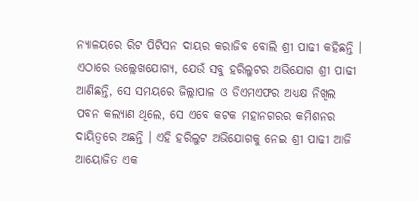ନ୍ୟାଳୟରେ ରିଟ ପିଟିସନ ଦାୟର କରାଜିବ ବୋଲି ଶ୍ରୀ ପାଢୀ କହିଛନ୍ତି ।
ଏଠାରେ ଉଲ୍ଲେଖଯୋଗ୍ୟ, ଯେଉଁ ସବୁ ହରିଲୁଟର ଅଭିଯୋଗ ଶ୍ରୀ ପାଢୀ ଆଣିଛନ୍ତି, ସେ ସମୟରେ ଜିଲ୍ଲାପାଳ ଓ ଡିଏମଏଫର ଅଧ୍ୟକ୍ଷ ନିଖିଲ ପବନ କଲ୍ୟାଣ ଥିଲେ, ସେ ଏବେ କଟକ ମହାନଗରର କମିଶନର ଦାୟିତ୍ଵରେ ଅଛନ୍ତି । ଏହି ହରିଲୁଟ ଅଭିଯୋଗକୁ ନେଇ ଶ୍ରୀ ପାଢୀ ଆଜି ଆୟୋଜିତ ଏକ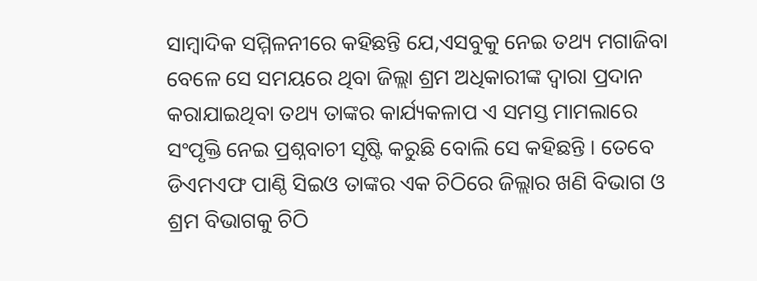ସାମ୍ବାଦିକ ସମ୍ମିଳନୀରେ କହିଛନ୍ତି ଯେ,ଏସବୁକୁ ନେଇ ତଥ୍ୟ ମଗାଜିବା ବେଳେ ସେ ସମୟରେ ଥିବା ଜିଲ୍ଲା ଶ୍ରମ ଅଧିକାରୀଙ୍କ ଦ୍ଵାରା ପ୍ରଦାନ କରାଯାଇଥିବା ତଥ୍ୟ ତାଙ୍କର କାର୍ଯ୍ୟକଳାପ ଏ ସମସ୍ତ ମାମଲାରେ ସଂପୃକ୍ତି ନେଇ ପ୍ରଶ୍ନବାଚୀ ସୃଷ୍ଟି କରୁଛି ବୋଲି ସେ କହିଛନ୍ତି । ତେବେ ଡିଏମଏଫ ପାଣ୍ଠି ସିଇଓ ତାଙ୍କର ଏକ ଚିଠିରେ ଜିଲ୍ଲାର ଖଣି ବିଭାଗ ଓ ଶ୍ରମ ବିଭାଗକୁ ଚିଠି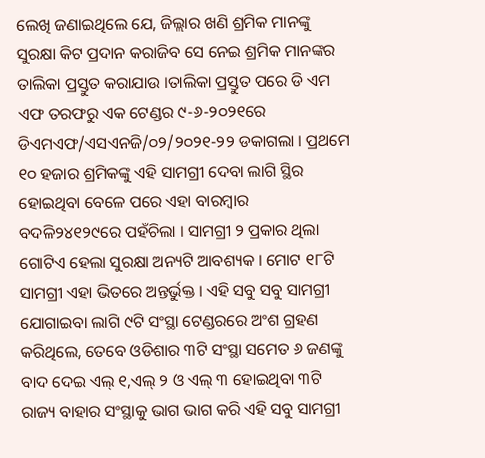ଲେଖି ଜଣାଇଥିଲେ ଯେ, ଜିଲ୍ଲାର ଖଣି ଶ୍ରମିକ ମାନଙ୍କୁ ସୁରକ୍ଷା କିଟ ପ୍ରଦାନ କରାଜିବ ସେ ନେଇ ଶ୍ରମିକ ମାନଙ୍କର ତାଲିକା ପ୍ରସ୍ତୁତ କରାଯାଉ ।ତାଲିକା ପ୍ରସ୍ତୁତ ପରେ ଡି ଏମ ଏଫ ତରଫରୁ ଏକ ଟେଣ୍ଡର ୯-୬-୨୦୨୧ରେ ଡିଏମଏଫ/ଏସଏନଜି/୦୨/୨୦୨୧-୨୨ ଡକାଗଲା । ପ୍ରଥମେ ୧୦ ହଜାର ଶ୍ରମିକଙ୍କୁ ଏହି ସାମଗ୍ରୀ ଦେବା ଲାଗି ସ୍ଥିର ହୋଇଥିବା ବେଳେ ପରେ ଏହା ବାରମ୍ବାର ବଦଳି୨୪୧୨୯ରେ ପହଁଚିଲା । ସାମଗ୍ରୀ ୨ ପ୍ରକାର ଥିଲା ଗୋଟିଏ ହେଲା ସୁରକ୍ଷା ଅନ୍ୟଟି ଆବଶ୍ୟକ । ମୋଟ ୧୮ଟି ସାମଗ୍ରୀ ଏହା ଭିତରେ ଅନ୍ତର୍ଭୁକ୍ତ । ଏହି ସବୁ ସବୁ ସାମଗ୍ରୀ ଯୋଗାଇବା ଲାଗି ୯ଟି ସଂସ୍ଥା ଟେଣ୍ଡରରେ ଅଂଶ ଗ୍ରହଣ କରିଥିଲେ, ତେବେ ଓଡିଶାର ୩ଟି ସଂସ୍ଥା ସମେତ ୬ ଜଣଙ୍କୁ ବାଦ ଦେଇ ଏଲ୍ ୧,ଏଲ୍ ୨ ଓ ଏଲ୍ ୩ ହୋଇଥିବା ୩ଟି ରାଜ୍ୟ ବାହାର ସଂସ୍ଥାକୁ ଭାଗ ଭାଗ କରି ଏହି ସବୁ ସାମଗ୍ରୀ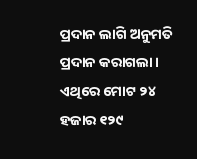ପ୍ରଦାନ ଲାଗି ଅନୁମତି ପ୍ରଦାନ କରାଗଲା । ଏଥିରେ ମୋଟ ୨୪ ହଜାର ୧୨୯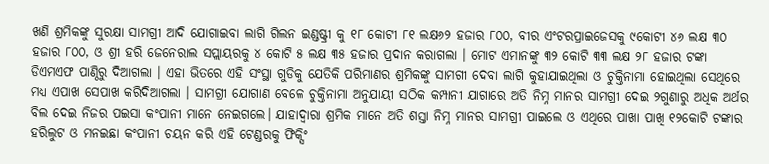ଖଣି ଶ୍ରମିକଙ୍କୁ ସୁରକ୍ଷା ସାମଗ୍ରୀ ଆଦି ଯୋଗାଇବା ଲାଗି ଗିଲନ ଇଣ୍ଡଷ୍ଟ୍ରୀ କୁ ୧୮ କୋଟୀ ୮୧ ଲକ୍ଷ୬୨ ହଜାର ୮୦୦, ବୀର ଏଂଟରପ୍ରାଇଜେସକୁ ୯କୋଟୀ ୪୬ ଲକ୍ଷ ୩୦ ହଜାର ୮୦୦, ଓ ଶ୍ରୀ ହରି ଜେନେରାଲ ସପ୍ଲାୟରକୁ ୪ କୋଟି ୫ ଲକ୍ଷ ୩୫ ହଜାର ପ୍ରଦାନ କରାଗଲା । ମୋଟ ଏମାନଙ୍କୁ ୩୨ କୋଟି ୩୩ ଲକ୍ଷ ୨୮ ହଜାର ଟଙ୍କା ଡିଏମଏଫ ପାଣ୍ଠିରୁ ଦିଆଗଲା । ଏହା ଭିତରେ ଏହି ସଂସ୍ଥା ଗୁଡିକୁ ଯେତିକି ପରିମାଣର ଶ୍ରମିକଙ୍କୁ ସାମଗୀ ଦେବା ଲାଗି କୁହାଯାଇଥିଲା ଓ ଚୁକ୍ତିନାମା ହୋଇଥିଲା ସେଥିରେ ମଧ୍ୟ ଏପାଖ ସେପାଖ କରିଦିଆଗଲା । ସାମଗ୍ରୀ ଯୋଗାଣ ବେଳେ ଚୁକ୍ତିନାମା ଅନୁଯାୟୀ ସଠିକ କମ୍ପାନୀ ଯାଗାରେ ଅତି ନିମ୍ନ ମାନର ସାମଗ୍ରୀ ଦେଇ ୨ଗୁଣାରୁ ଅଧିକ ଅର୍ଥର ବିଲ ଦେଇ ନିଜର ପଇସା କଂପାନୀ ମାନେ ନେଇଗଲେ। ଯାହାଦ୍ଵାରା ଶ୍ରମିକ ମାନେ ଅତି ଶସ୍ତା ନିମ୍ନ ମାନର ସାମଗ୍ରୀ ପାଇଲେ ଓ ଏଥିରେ ପାଖା ପାଖି ୧୨କୋଟି ଟଙ୍କାର ହରିଲୁଟ ଓ ମନଇଛା କଂପାନୀ ଚୟନ କରି ଏହି ଟେଣ୍ଡରକୁ ଫିକ୍ସିଂ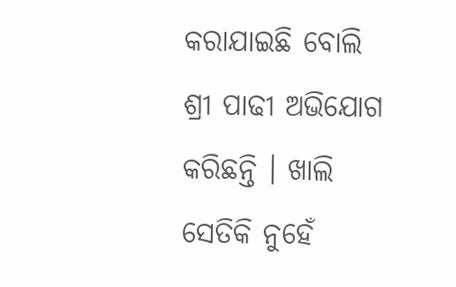କରାଯାଇଛି ବୋଲି ଶ୍ରୀ ପାଢୀ ଅଭିଯୋଗ କରିଛନ୍ତି । ଖାଲି ସେତିକି ନୁହେଁ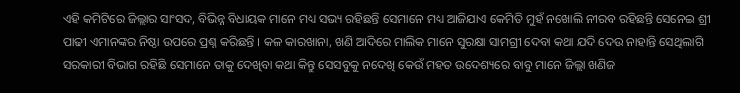ଏହି କମିଟିରେ ଜିଲ୍ଲାର ସାଂସଦ, ବିଭିନ୍ନ ବିଧାୟକ ମାନେ ମଧ୍ୟ ସଭ୍ୟ ରହିଛନ୍ତି ସେମାନେ ମଧ୍ୟ ଆଜିଯାଏ କେମିତି ମୁହଁ ନଖୋଲି ନୀରବ ରହିଛନ୍ତି ସେନେଇ ଶ୍ରୀ ପାଢୀ ଏମାନଙ୍କର ନିଷ୍ଠା ଉପରେ ପ୍ରଶ୍ନ କରିଛନ୍ତି । କଳ କାରଖାନା, ଖଣି ଆଦିରେ ମାଲିକ ମାନେ ସୁରକ୍ଷା ସାମଗ୍ରୀ ଦେବା କଥା ଯଦି ଦେଉ ନାହାନ୍ତି ସେଥିଲାଗି ସରକାରୀ ବିଭାଗ ରହିଛି ସେମାନେ ତାକୁ ଦେଖିବା କଥା କିନ୍ତୁ ସେସବୁକୁ ନଦେଖି କେଉଁ ମହତ ଉଦେଶ୍ୟରେ ବାବୁ ମାନେ ଜିଲ୍ଲା ଖଣିଜ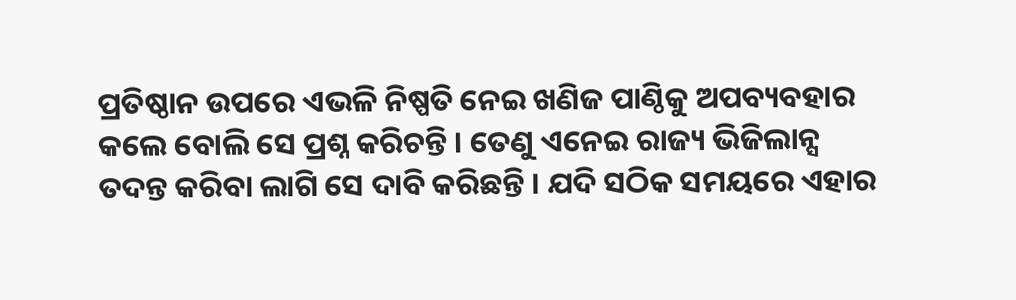ପ୍ରତିଷ୍ଠାନ ଉପରେ ଏଭଳି ନିଷ୍ପତି ନେଇ ଖଣିଜ ପାଣ୍ଠିକୁ ଅପବ୍ୟବହାର କଲେ ବୋଲି ସେ ପ୍ରଶ୍ନ କରିଚନ୍ତି । ତେଣୁ ଏନେଇ ରାଜ୍ୟ ଭିଜିଲାନ୍ସ ତଦନ୍ତ କରିବା ଲାଗି ସେ ଦାବି କରିଛନ୍ତି । ଯଦି ସଠିକ ସମୟରେ ଏହାର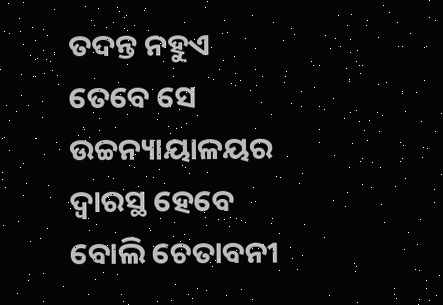ତଦନ୍ତ ନହୁଏ ତେବେ ସେ ଉଚ୍ଚନ୍ୟାୟାଳୟର ଦ୍ଵାରସ୍ଥ ହେବେ ବୋଲି ଚେତାବନୀ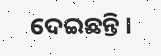ଦେଇଛନ୍ତି ।